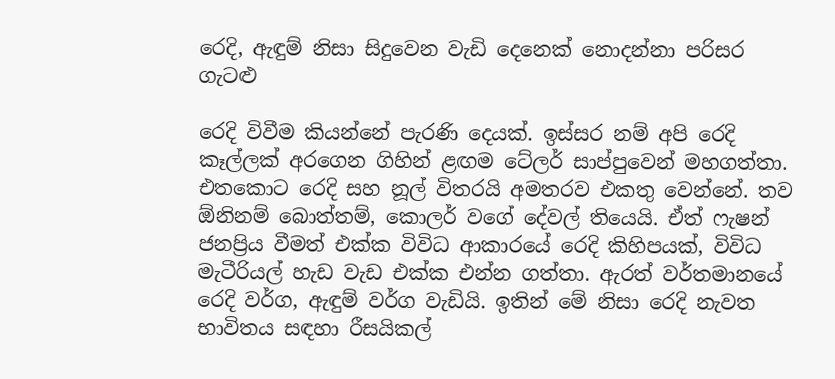රෙදි, ඇඳුම් නිසා සිදුවෙන වැඩි දෙනෙක් නොදන්නා පරිසර ගැටළු

රෙදි විවීම කියන්නේ පැරණි දෙයක්. ඉස්සර නම් අපි රෙදි කෑල්ලක් අරගෙන ගිහින් ළඟම ටේලර් සාප්පුවෙන් මහගත්තා. එතකොට රෙදි සහ නූල් විතරයි අමතරව එකතු වෙන්නේ. තව ඕනිනම් බොත්තම්, කොලර් වගේ දේවල් තියෙයි. ඒත් ෆැෂන් ජනප්‍රිය වීමත් එක්ක විවිධ ආකාරයේ රෙදි කිහිපයක්, විවිධ මැටීරියල් හැඩ වැඩ එක්ක එන්න ගත්තා. ඇරත් වර්තමානයේ රෙදි වර්ග, ඇඳුම් වර්ග වැඩියි. ඉතින් මේ නිසා රෙදි නැවත භාවිතය සඳහා රීසයිකල්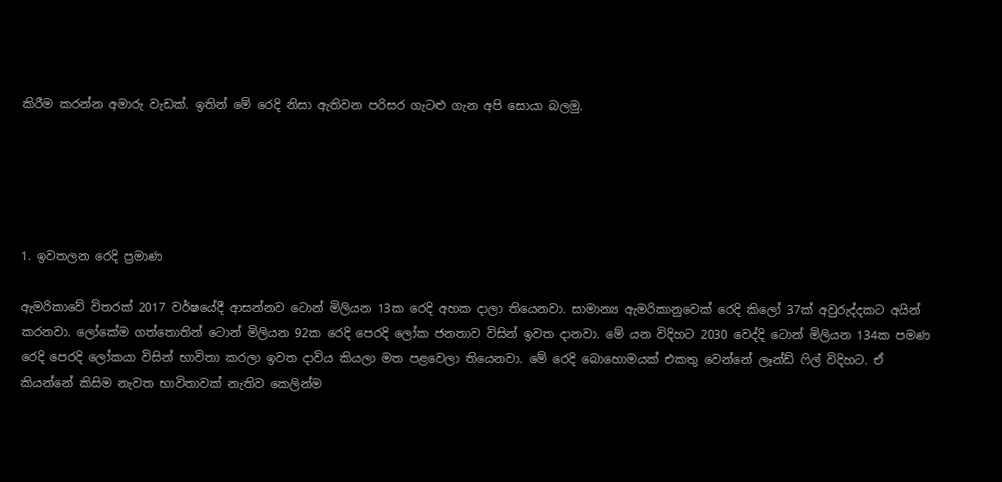කිරීම කරන්න අමාරු වැඩක්. ඉතින් මේ රෙදි නිසා ඇතිවන පරිසර ගැටළු ගැන අපි සොයා බලමු.





1. ඉවතලන රෙදි ප්‍රමාණ

ඇමරිකාවේ විතරක් 2017 වර්ෂයේදී ආසන්නව ටොන් මිලියන 13ක රෙදි අහක දාලා තියෙනවා. සාමාන්‍ය ඇමරිකානුවෙක් රෙදි කිලෝ 37ක් අවුරුද්දකට අයින් කරනවා. ලෝකේම ගත්තොතින් ටොන් මිලියන 92ක රෙදි පෙරදි ලෝක ජනතාව විසින් ඉවත දානවා. මේ යන විදිහට 2030 වෙද්දි ටොන් මිලියන 134ක පමණ රෙදි පෙරදි ලෝකයා විසින් භාවිතා කරලා ඉවත දාවිය කියලා මත පළවෙලා තියෙනවා. මේ රෙදි බොහොමයක් එකතු වෙන්නේ ලෑන්ඩ් ෆිල් විදිහට. ඒ කියන්නේ කිසිම නැවත භාවිතාවක් නැතිව කෙලින්ම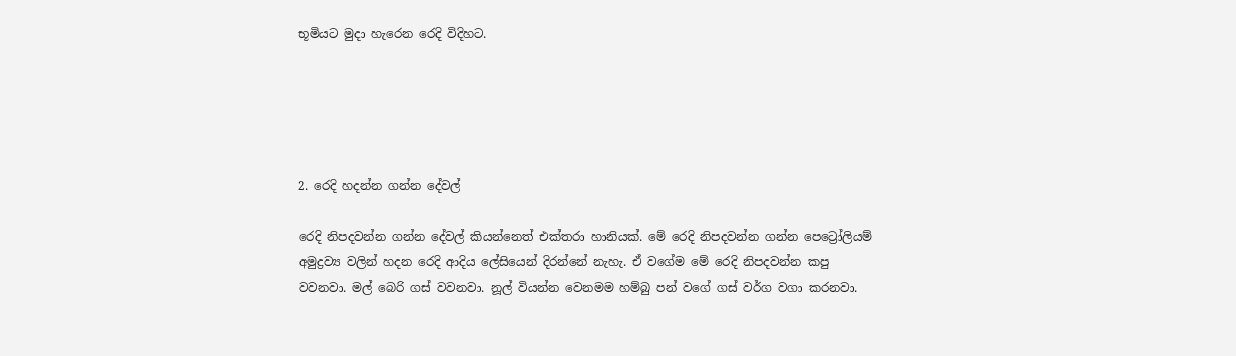භූමියට මුදා හැරෙන රෙදි විදිහට.





2. රෙදි හදන්න ගන්න දේවල්

රෙදි නිපදවන්න ගන්න දේවල් කියන්නෙත් එක්තරා හානියක්. මේ රෙදි නිපදවන්න ගන්න පෙට්‍රෝලියම් අමුද්‍රව්‍ය වලින් හදන රෙදි ආදිය ලේසියෙන් දිරන්නේ නැහැ. ඒ වගේම මේ රෙදි නිපදවන්න කපු වවනවා. මල් බෙරි ගස් වවනවා. නූල් වියන්න වෙනමම හම්බු පන් වගේ ගස් වර්ග වගා කරනවා.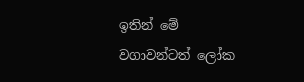ඉතින් මේ වගාවන්ටත් ලෝක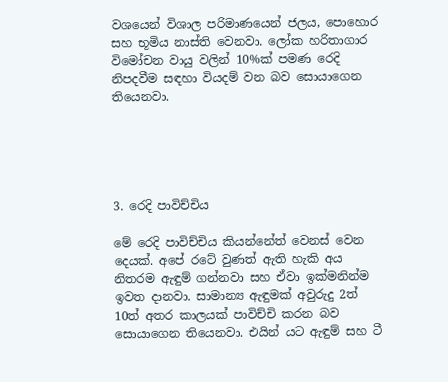වශයෙන් විශාල පරිමාණයෙන් ජලය, පොහොර සහ භූමිය නාස්ති වෙනවා. ලෝක හරිතාගාර විමෝචන වායු වලින් 10%ක් පමණ රෙදි නිපදවීම සඳහා වියදම් වන බව සොයාගෙන තියෙනවා.





3. රෙදි පාවිච්චිය

මේ රෙදි පාවිච්චිය කියන්නේත් වෙනස් වෙන දෙයක්. අපේ රටේ වුණත් ඇති හැකි අය නිතරම ඇඳුම් ගන්නවා සහ ඒවා ඉක්මනින්ම ඉවත දානවා. සාමාන්‍ය ඇඳුමක් අවුරුදු 2ත් 10ත් අතර කාලයක් පාවිච්චි කරන බව සොයාගෙන තියෙනවා. එයින් යට ඇඳුම් සහ ටී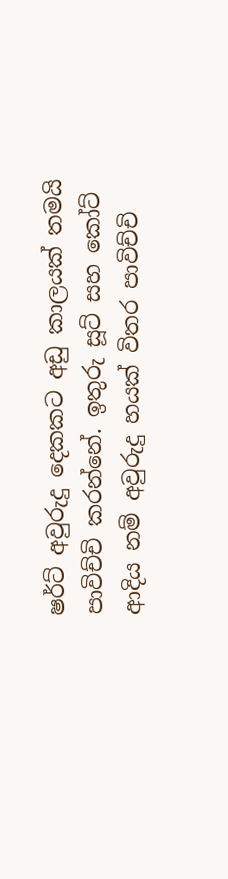ෂර්ට් අවුරුදු දෙකකට අඩු කාලයක් තමයි පාවිච්චි කරන්නේ. ඉතුරු සූට් සහ කෝට් ආදිය නම් අවුරුදු හයක් විතර පාවිච්චි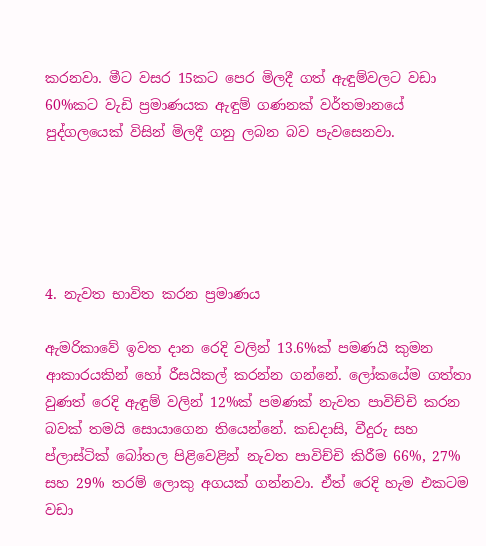කරනවා. මීට වසර 15කට පෙර මිලදී ගත් ඇඳුම්වලට වඩා 60%කට වැඩි ප්‍රමාණයක ඇඳුම් ගණනක් වර්තමානයේ පුද්ගලයෙක් විසින් මිලදී ගනු ලබන බව පැවසෙනවා.





4. නැවත භාවිත කරන ප්‍රමාණය

ඇමරිකාවේ ඉවත දාන රෙදි වලින් 13.6%ක් පමණයි කුමන ආකාරයකින් හෝ රීසයිකල් කරන්න ගන්නේ. ලෝකයේම ගත්තා වුණත් රෙදි ඇඳුම් වලින් 12%ක් පමණක් නැවත පාවිච්චි කරන බවක් තමයි සොයාගෙන තියෙන්නේ. කඩදාසි, වීදුරු සහ ප්ලාස්ටික් බෝතල පිළිවෙළින් නැවත පාවිච්චි කිරීම 66%, 27% සහ 29% තරම් ලොකු අගයක් ගන්නවා. ඒත් රෙදි හැම එකටම වඩා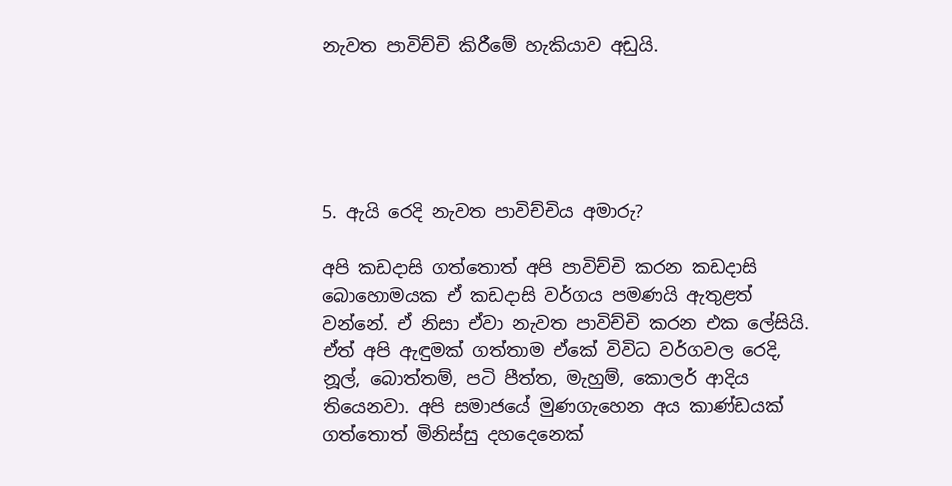නැවත පාවිච්චි කිරීමේ හැකියාව අඩුයි.





5. ඇයි රෙදි නැවත පාවිච්චිය අමාරු?

අපි කඩදාසි ගත්තොත් අපි පාවිච්චි කරන කඩදාසි බොහොමයක ඒ කඩදාසි වර්ගය පමණයි ඇතුළත් වන්නේ. ඒ නිසා ඒවා නැවත පාවිච්චි කරන එක ලේසියි. ඒත් අපි ඇඳුමක් ගත්තාම ඒකේ විවිධ වර්ගවල රෙදි, නූල්, බොත්තම්, පටි පීත්ත, මැහුම්, කොලර් ආදිය තියෙනවා. අපි සමාජයේ මුණගැහෙන අය කාණ්ඩයක් ගත්තොත් මිනිස්සු දහදෙනෙක්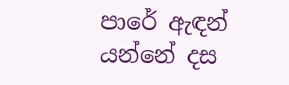පාරේ ඇඳන් යන්නේ දස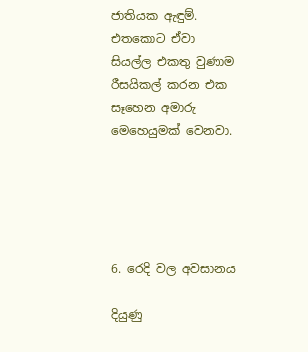ජාතියක ඇඳුම්. එතකොට ඒවා සියල්ල එකතු වුණාම රීසයිකල් කරන එක සෑහෙන අමාරු මෙහෙයුමක් වෙනවා.





6. රෙදි වල අවසානය

දියුණු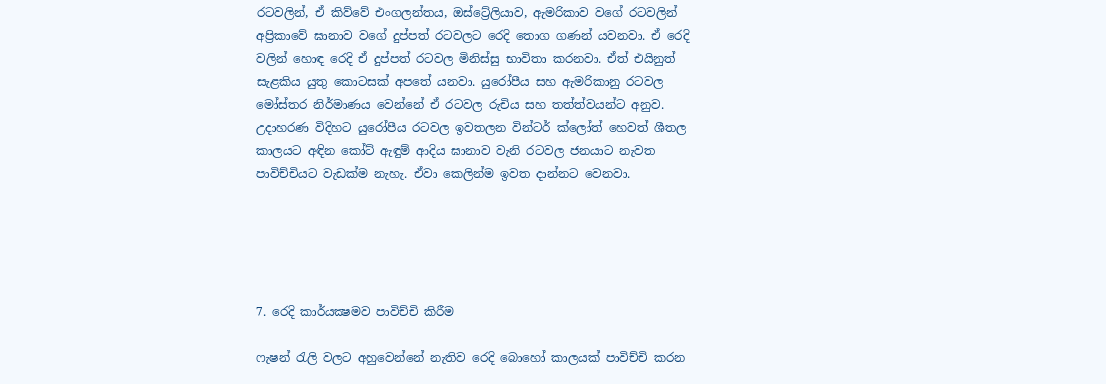රටවලින්, ඒ කිව්වේ එංගලන්තය, ඔස්ට්‍රේලියාව, ඇමරිකාව වගේ රටවලින් අප්‍රිකාවේ ඝානාව වගේ දුප්පත් රටවලට රෙදි තොග ගණන් යවනවා. ඒ රෙදි වලින් හොඳ රෙදි ඒ දුප්පත් රටවල මිනිස්සු භාවිතා කරනවා. ඒත් එයිනුත් සැළකිය යුතු කොටසක් අපතේ යනවා. යුරෝපීය සහ ඇමරිකානු රටවල මෝස්තර නිර්මාණය වෙන්නේ ඒ රටවල රුචිය සහ තත්ත්වයන්ට අනුව. උදාහරණ විදිහට යුරෝපීය රටවල ඉවතලන වින්ටර් ක්ලෝත් හෙවත් ශීතල කාලයට අඳින කෝට් ඇඳුම් ආදිය ඝානාව වැනි රටවල ජනයාට නැවත පාවිච්චියට වැඩක්ම නැහැ. ඒවා කෙලින්ම ඉවත දාන්නට වෙනවා.





7. රෙදි කාර්යක්‍ෂමව පාවිච්චි කිරීම

ෆැෂන් රැලි වලට අහුවෙන්නේ නැතිව රෙදි බොහෝ කාලයක් පාවිච්චි කරන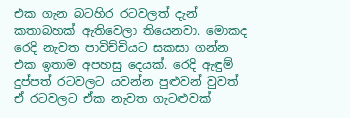එක ගැන බටහිර රටවලත් දැන් කතාබහක් ඇතිවෙලා තියෙනවා. මොකද රෙදි නැවත පාවිච්චියට සකසා ගන්න එක ඉතාම අපහසු දෙයක්. රෙදි ඇඳුම් දුප්පත් රටවලට යවන්න පුළුවන් වුවත් ඒ රටවලට ඒක නැවත ගැටළුවක්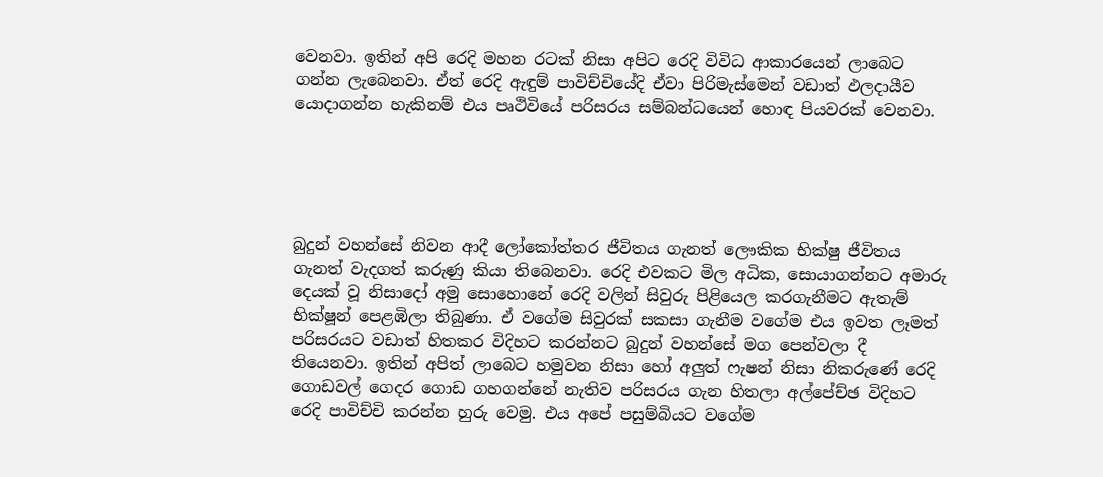වෙනවා. ඉතින් අපි රෙදි මහන රටක් නිසා අපිට රෙදි විවිධ ආකාරයෙන් ලාබෙට ගන්න ලැබෙනවා. ඒත් රෙදි ඇඳුම් පාවිච්චියේදි ඒවා පිරිමැස්මෙන් වඩාත් ඵලදායීව යොදාගන්න හැකිනම් එය පෘථිවියේ පරිසරය සම්බන්ධයෙන් හොඳ පියවරක් වෙනවා.





බුදුන් වහන්සේ නිවන ආදී ලෝකෝත්තර ජීවිතය ගැනත් ලෞකික භික්ෂු ජීවිතය ගැනත් වැදගත් කරුණු කියා තිබෙනවා. රෙදි එවකට මිල අධික, සොයාගන්නට අමාරු දෙයක් වූ නිසාදෝ අමු සොහොනේ රෙදි වලින් සිවුරු පිළියෙල කරගැනීමට ඇතැම් භික්ෂූන් පෙළඹිලා තිබුණා. ඒ වගේම සිවුරක් සකසා ගැනීම වගේම එය ඉවත ලෑමත් පරිසරයට වඩාත් හිතකර විදිහට කරන්නට බුදුන් වහන්සේ මග පෙන්වලා දී තියෙනවා. ඉතින් අපිත් ලාබෙට හමුවන නිසා හෝ අලුත් ෆැෂන් නිසා නිකරුණේ රෙදි ගොඩවල් ගෙදර ගොඩ ගහගන්නේ නැතිව පරිසරය ගැන හිතලා අල්පේච්ඡ විදිහට රෙදි පාවිච්චි කරන්න හුරු වෙමු. එය අපේ පසුම්බියට වගේම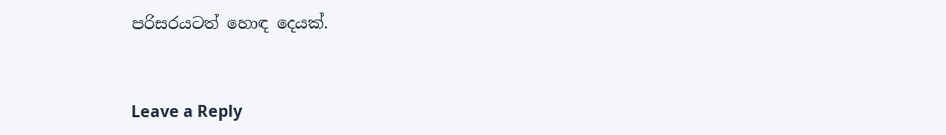පරිසරයටත් හොඳ දෙයක්.



Leave a Reply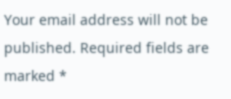Your email address will not be published. Required fields are marked *